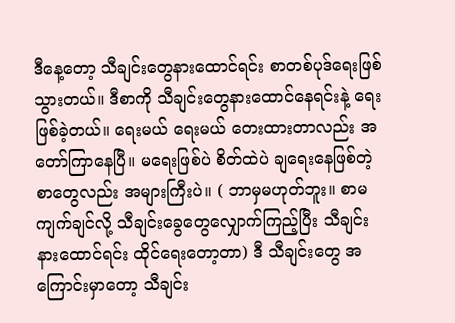ဒီနေ့တော့ သီချင်းတွေနားထောင်ရင်း စာတစ်ပုဒ်ရေးဖြစ်သွားတယ်။ ဒီစာကို သီချင်းတွေနားထောင်နေရင်းနဲ့ ရေးဖြစ်ခဲ့တယ်။ ရေးမယ် ရေးမယ် တေးထားတာလည်း အတော်ကြာနေပြီ။ မရေးဖြစ်ပဲ စိတ်ထဲပဲ ချရေးနေဖြစ်တဲ့ စာတွေလည်း အများကြီးပဲ။ ( ဘာမှမဟုတ်ဘူး။ စာမကျက်ချင်လို့ သီချင်းခွေတွေလျှောက်ကြည့်ပြီး သီချင်းနားထောင်ရင်း ထိုင်ရေးတော့တာ) ဒီ သီချင်းတွေ အကြောင်းမှာတော့ သီချင်း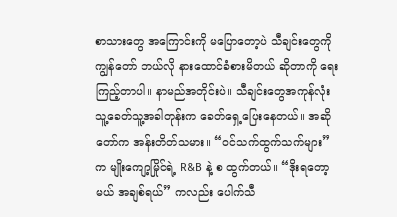စာသားတွေ အကြောင်းကို မပြောတော့ပဲ သီချင်းတွေကို ကျွန်တော် ဘယ်လို နားထောင်ခံစားမိတယ် ဆိုတာကို ရေးကြည့်တာပါ။ နာမည်အတိုင်းပဲ။ သီချင်းတွေအကုန်လုံး သူ့ခေတ်သူ့အခါတုန်းက ခေတ်ရှေ့ပြေးနေတယ်။ အဆိုတော်က အန်းတိတ်သမား။ “ဝင်သက်ထွက်သက်များ” က မျိုးကျော့မြိုင်ရဲ့ R&B နဲ့ စ ထွက်တယ်။ “ဒိုးရတော့မယ် အချစ်ရယ်” ကလည်း ပေါက်သီ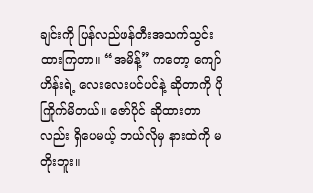ချင်းကို ပြန်လည်ဖန်တီးအသက်သွင်းထားကြတာ။ “အမိန့်” ကတော့ ကျော်ဟိန်းရဲ့ လေးလေးပင်ပင်နဲ့ ဆိုတာကို ပိုကြိုက်မိတယ်။ ဇော်ပိုင် ဆိုထားတာလည်း ရှိပေမယ့် ဘယ်လိုမှ နားထဲကို မတိုးဘူး။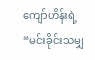ကျော်ဟိန်းရဲ့ “မင်းခိုင်းသမျှ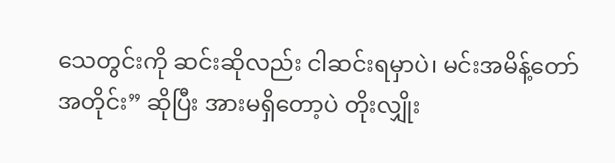သေတွင်းကို ဆင်းဆိုလည်း ငါဆင်းရမှာပဲ၊ မင်းအမိန့်တော်အတိုင်း” ဆိုပြီး အားမရှိတော့ပဲ တိုးလျှိုး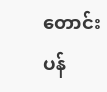တောင်းပန်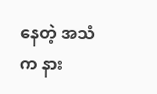နေတဲ့ အသံက နား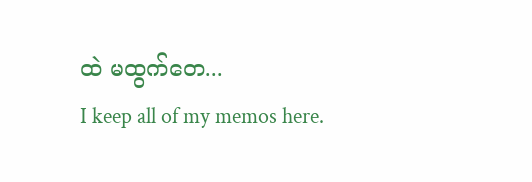ထဲ မထွက်တေ...
I keep all of my memos here.